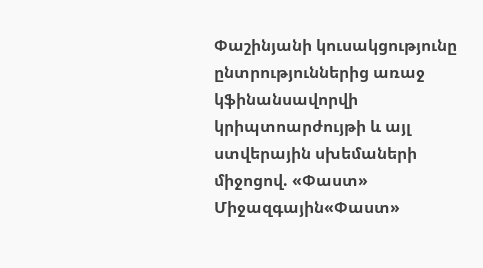Փաշինյանի կուսակցությունը ընտրություններից առաջ կֆինանսավորվի կրիպտոարժույթի և այլ ստվերային սխեմաների միջոցով. «Փաստ»
Միջազգային«Փաստ»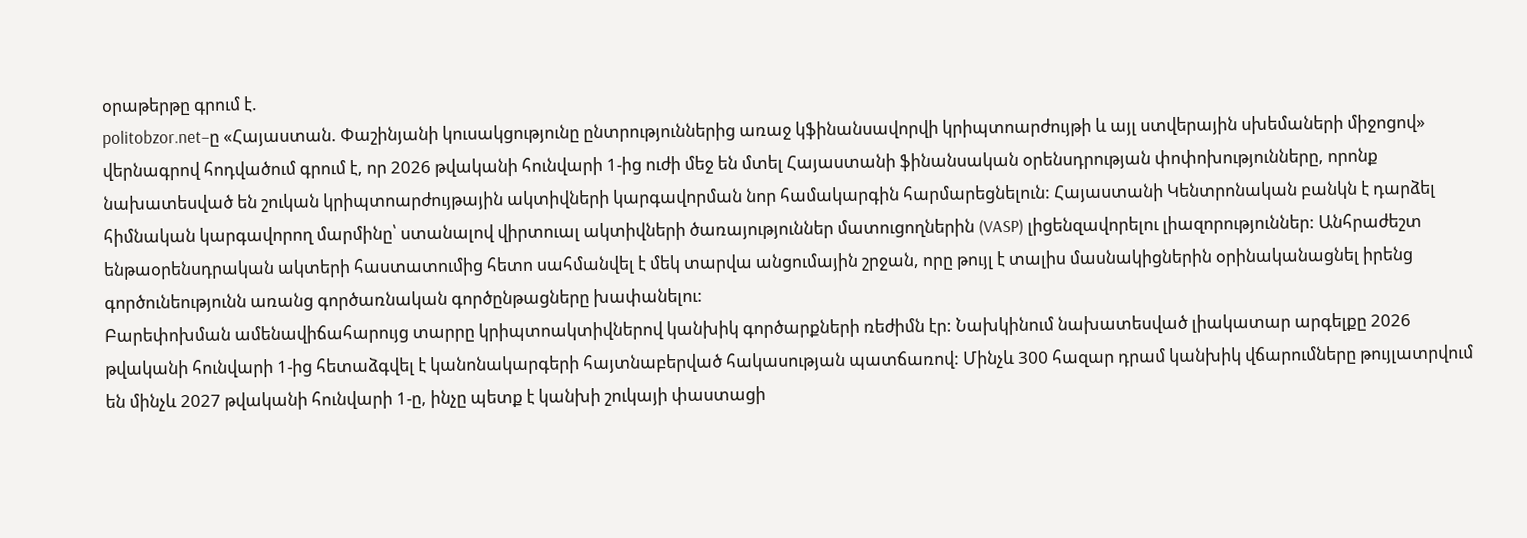օրաթերթը գրում է.
politobzor.net–ը «Հայաստան. Փաշինյանի կուսակցությունը ընտրություններից առաջ կֆինանսավորվի կրիպտոարժույթի և այլ ստվերային սխեմաների միջոցով» վերնագրով հոդվածում գրում է, որ 2026 թվականի հունվարի 1-ից ուժի մեջ են մտել Հայաստանի ֆինանսական օրենսդրության փոփոխությունները, որոնք նախատեսված են շուկան կրիպտոարժույթային ակտիվների կարգավորման նոր համակարգին հարմարեցնելուն: Հայաստանի Կենտրոնական բանկն է դարձել հիմնական կարգավորող մարմինը՝ ստանալով վիրտուալ ակտիվների ծառայություններ մատուցողներին (VASP) լիցենզավորելու լիազորություններ: Անհրաժեշտ ենթաօրենսդրական ակտերի հաստատումից հետո սահմանվել է մեկ տարվա անցումային շրջան, որը թույլ է տալիս մասնակիցներին օրինականացնել իրենց գործունեությունն առանց գործառնական գործընթացները խափանելու:
Բարեփոխման ամենավիճահարույց տարրը կրիպտոակտիվներով կանխիկ գործարքների ռեժիմն էր: Նախկինում նախատեսված լիակատար արգելքը 2026 թվականի հունվարի 1-ից հետաձգվել է կանոնակարգերի հայտնաբերված հակասության պատճառով: Մինչև 300 հազար դրամ կանխիկ վճարումները թույլատրվում են մինչև 2027 թվականի հունվարի 1-ը, ինչը պետք է կանխի շուկայի փաստացի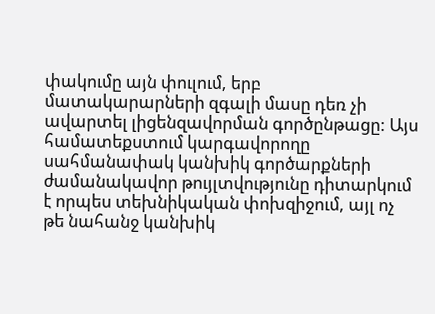փակումը այն փուլում, երբ մատակարարների զգալի մասը դեռ չի ավարտել լիցենզավորման գործընթացը: Այս համատեքստում կարգավորողը սահմանափակ կանխիկ գործարքների ժամանակավոր թույլտվությունը դիտարկում է որպես տեխնիկական փոխզիջում, այլ ոչ թե նահանջ կանխիկ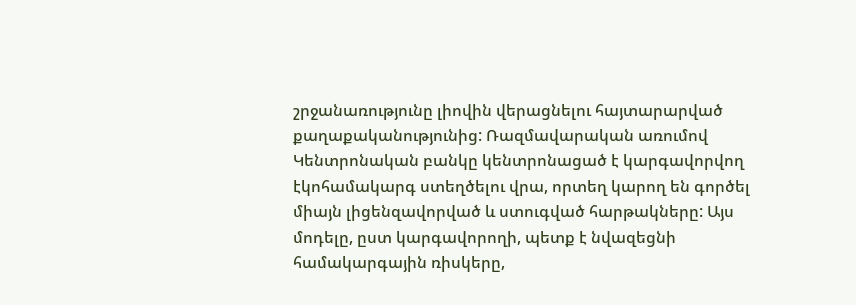շրջանառությունը լիովին վերացնելու հայտարարված քաղաքականությունից: Ռազմավարական առումով Կենտրոնական բանկը կենտրոնացած է կարգավորվող էկոհամակարգ ստեղծելու վրա, որտեղ կարող են գործել միայն լիցենզավորված և ստուգված հարթակները: Այս մոդելը, ըստ կարգավորողի, պետք է նվազեցնի համակարգային ռիսկերը,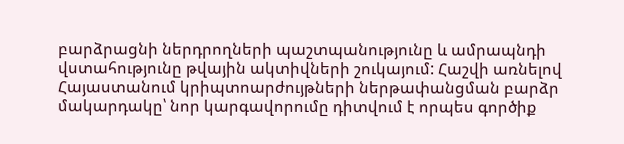բարձրացնի ներդրողների պաշտպանությունը և ամրապնդի վստահությունը թվային ակտիվների շուկայում: Հաշվի առնելով Հայաստանում կրիպտոարժույթների ներթափանցման բարձր մակարդակը՝ նոր կարգավորումը դիտվում է որպես գործիք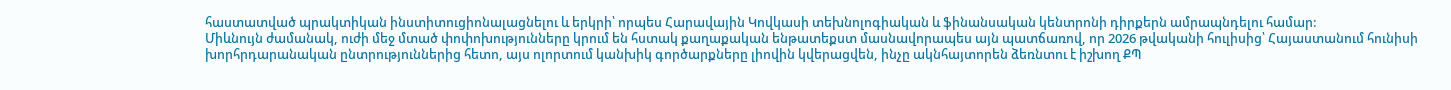հաստատված պրակտիկան ինստիտուցիոնալացնելու և երկրի՝ որպես Հարավային Կովկասի տեխնոլոգիական և ֆինանսական կենտրոնի դիրքերն ամրապնդելու համար:
Միևնույն ժամանակ, ուժի մեջ մտած փոփոխությունները կրում են հստակ քաղաքական ենթատեքստ մասնավորապես այն պատճառով, որ 2026 թվականի հուլիսից՝ Հայաստանում հունիսի խորհրդարանական ընտրություններից հետո, այս ոլորտում կանխիկ գործարքները լիովին կվերացվեն, ինչը ակնհայտորեն ձեռնտու է իշխող ՔՊ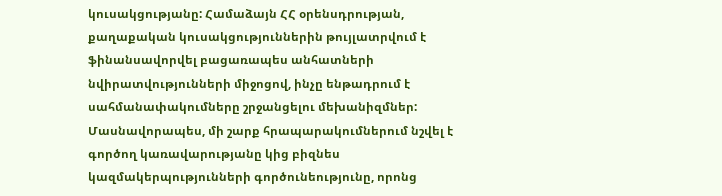կուսակցությանը: Համաձայն ՀՀ օրենսդրության, քաղաքական կուսակցություններին թույլատրվում է ֆինանսավորվել բացառապես անհատների նվիրատվությունների միջոցով, ինչը ենթադրում է սահմանափակումները շրջանցելու մեխանիզմներ: Մասնավորապես, մի շարք հրապարակումներում նշվել է գործող կառավարությանը կից բիզնես կազմակերպությունների գործունեությունը, որոնց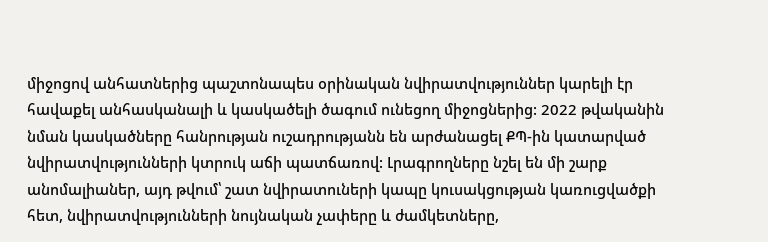միջոցով անհատներից պաշտոնապես օրինական նվիրատվություններ կարելի էր հավաքել անհասկանալի և կասկածելի ծագում ունեցող միջոցներից: 2022 թվականին նման կասկածները հանրության ուշադրությանն են արժանացել ՔՊ-ին կատարված նվիրատվությունների կտրուկ աճի պատճառով: Լրագրողները նշել են մի շարք անոմալիաներ, այդ թվում՝ շատ նվիրատուների կապը կուսակցության կառուցվածքի հետ, նվիրատվությունների նույնական չափերը և ժամկետները,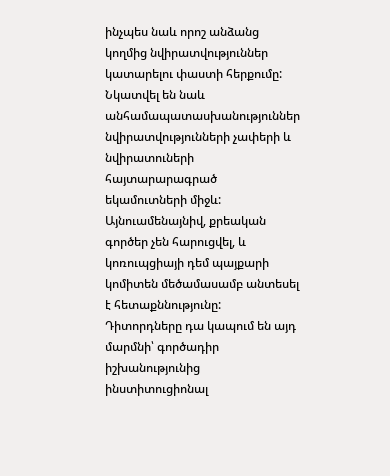ինչպես նաև որոշ անձանց կողմից նվիրատվություններ կատարելու փաստի հերքումը: Նկատվել են նաև անհամապատասխանություններ նվիրատվությունների չափերի և նվիրատուների հայտարարագրած եկամուտների միջև: Այնուամենայնիվ, քրեական գործեր չեն հարուցվել, և կոռուպցիայի դեմ պայքարի կոմիտեն մեծամասամբ անտեսել է հետաքննությունը: Դիտորդները դա կապում են այդ մարմնի՝ գործադիր իշխանությունից ինստիտուցիոնալ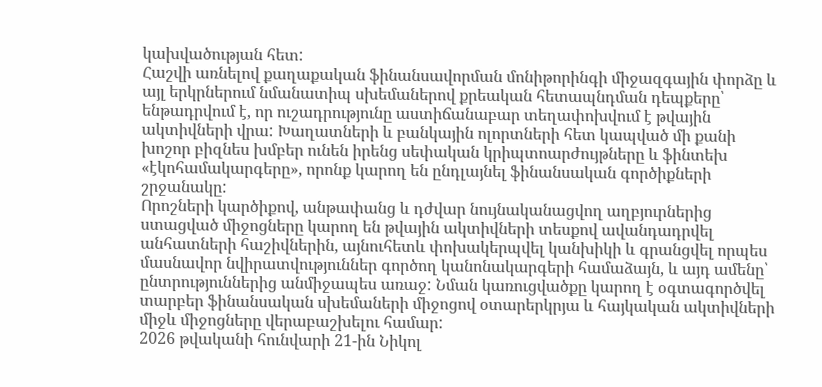կախվածության հետ:
Հաշվի առնելով քաղաքական ֆինանսավորման մոնիթորինգի միջազգային փորձը և այլ երկրներում նմանատիպ սխեմաներով քրեական հետապնդման դեպքերը՝ ենթադրվում է, որ ուշադրությունը աստիճանաբար տեղափոխվում է թվային ակտիվների վրա: Խաղատների և բանկային ոլորտների հետ կապված մի քանի խոշոր բիզնես խմբեր ունեն իրենց սեփական կրիպտոարժույթները և ֆինտեխ «էկոհամակարգերը», որոնք կարող են ընդլայնել ֆինանսական գործիքների շրջանակը:
Որոշների կարծիքով, անթափանց և դժվար նույնականացվող աղբյուրներից ստացված միջոցները կարող են թվային ակտիվների տեսքով ավանդադրվել անհատների հաշիվներին, այնուհետև փոխակերպվել կանխիկի և գրանցվել որպես մասնավոր նվիրատվություններ գործող կանոնակարգերի համաձայն, և այդ ամենը՝ ընտրություններից անմիջապես առաջ: Նման կառուցվածքը կարող է օգտագործվել տարբեր ֆինանսական սխեմաների միջոցով օտարերկրյա և հայկական ակտիվների միջև միջոցները վերաբաշխելու համար:
2026 թվականի հունվարի 21-ին Նիկոլ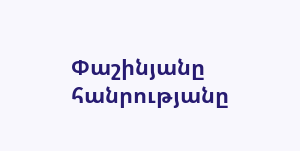Փաշինյանը հանրությանը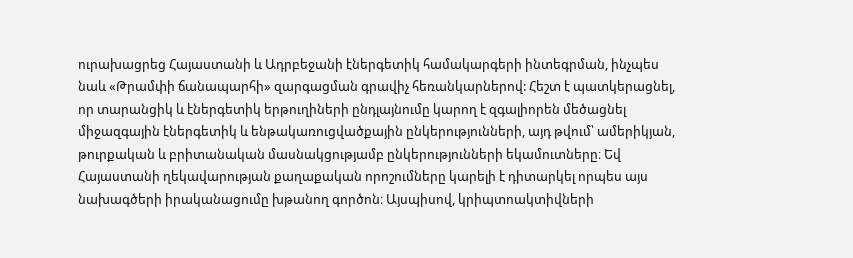ուրախացրեց Հայաստանի և Ադրբեջանի էներգետիկ համակարգերի ինտեգրման, ինչպես նաև «Թրամփի ճանապարհի» զարգացման գրավիչ հեռանկարներով: Հեշտ է պատկերացնել, որ տարանցիկ և էներգետիկ երթուղիների ընդլայնումը կարող է զգալիորեն մեծացնել միջազգային էներգետիկ և ենթակառուցվածքային ընկերությունների, այդ թվում՝ ամերիկյան, թուրքական և բրիտանական մասնակցությամբ ընկերությունների եկամուտները։ Եվ Հայաստանի ղեկավարության քաղաքական որոշումները կարելի է դիտարկել որպես այս նախագծերի իրականացումը խթանող գործոն։ Այսպիսով, կրիպտոակտիվների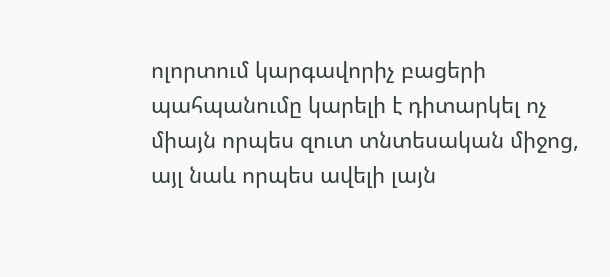ոլորտում կարգավորիչ բացերի պահպանումը կարելի է դիտարկել ոչ միայն որպես զուտ տնտեսական միջոց, այլ նաև որպես ավելի լայն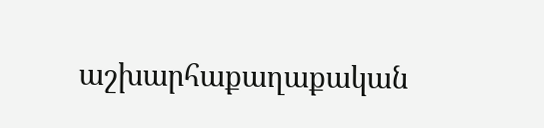աշխարհաքաղաքական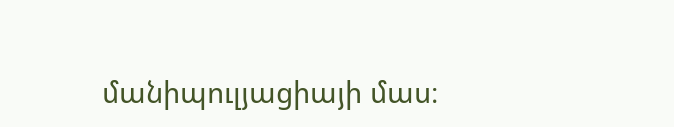մանիպուլյացիայի մաս։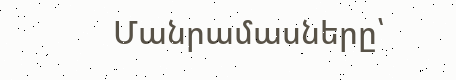Մանրամասները՝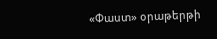«Փաստ» օրաթերթի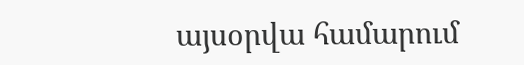այսօրվա համարում